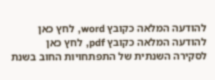להודעה המלאה כקובץ word, לחץ כאן
להודעה המלאה כקובץ pdf, לחץ כאן
לסקירה השנתית של התפתחויות החוב בשנת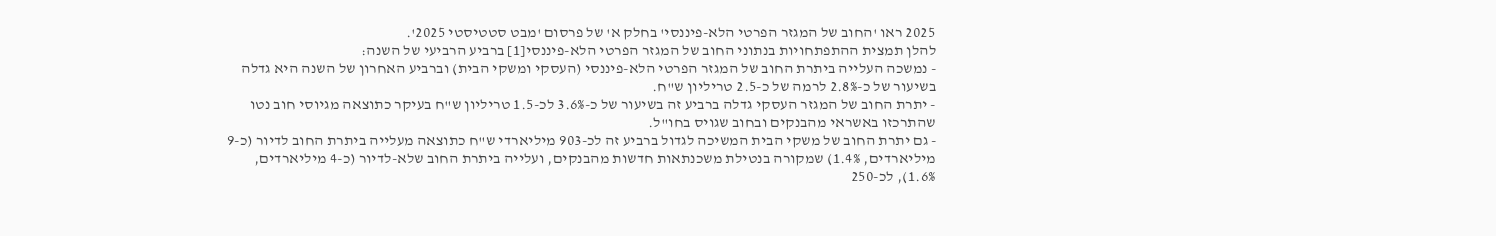2025 ראו 'החוב של המגזר הפרטי הלא-פיננסי' בחלק א' של פרסום 'מבט סטטיסטי 2025'.
להלן תמצית ההתפתחויות בנתוני החוב של המגזר הפרטי הלא-פיננסי[1] ברביע הרביעי של השנה:
- נמשכה העלייה ביתרת החוב של המגזר הפרטי הלא-פיננסי (העסקי ומשקי הבית) וברביע האחרון של השנה היא גדלה בשיעור של כ-2.8% לרמה של כ-2.5 טריליון ש"ח.
- יתרת החוב של המגזר העסקי גדלה ברביע זה בשיעור של כ-3.6% לכ-1.5 טריליון ש"ח בעיקר כתוצאה מגיוסי חוב נטו שהתרכזו באשראי מהבנקים ובחוב שגויס בחו"ל.
- גם יתרת החוב של משקי הבית המשיכה לגדול ברביע זה לכ-903 מיליארדי ש"ח כתוצאה מעלייה ביתרת החוב לדיור (כ-9 מיליארדים, 1.4%) שמקורה בנטילת משכנתאות חדשות מהבנקים, ועלייה ביתרת החוב שלא-לדיור (כ-4 מיליארדים, 1.6%), לכ-250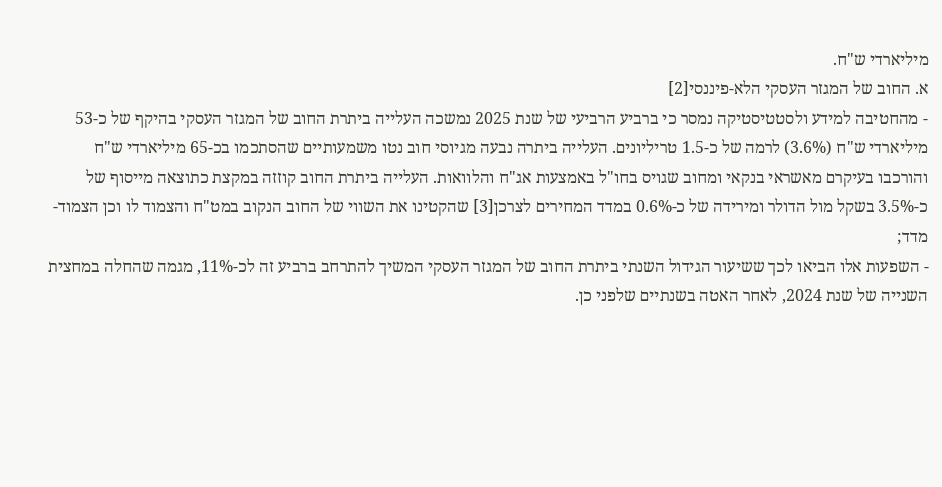מיליארדי ש"ח.
א. החוב של המגזר העסקי הלא-פיננסי[2]
- מהחטיבה למידע ולסטטיסטיקה נמסר כי ברביע הרביעי של שנת 2025 נמשכה העלייה ביתרת החוב של המגזר העסקי בהיקף של כ-53 מיליארדי ש"ח (3.6%) לרמה של כ-1.5 טריליונים. העלייה ביתרה נבעה מגיוסי חוב נטו משמעותיים שהסתכמו בכ-65 מיליארדי ש"ח והורכבו בעיקרם מאשראי בנקאי ומחוב שגויס בחו"ל באמצעות אג"ח והלוואות. העלייה ביתרת החוב קוזזה במקצת כתוצאה מייסוף של כ-3.5% בשקל מול הדולר ומירידה של כ-0.6% במדד המחירים לצרכן[3] שהקטינו את השווי של החוב הנקוב במט"ח והצמוד לו וכן הצמוד-מדד;
- השפעות אלו הביאו לכך ששיעור הגידול השנתי ביתרת החוב של המגזר העסקי המשיך להתרחב ברביע זה לכ-11%, מגמה שהחלה במחצית השנייה של שנת 2024, לאחר האטה בשנתיים שלפני כן.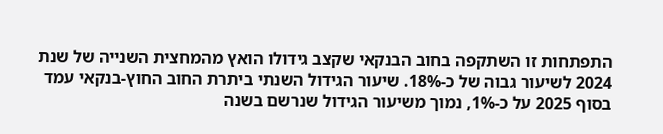התפתחות זו השתקפה בחוב הבנקאי שקצב גידולו הואץ מהמחצית השנייה של שנת 2024 לשיעור גבוה של כ-18%. שיעור הגידול השנתי ביתרת החוב החוץ-בנקאי עמד בסוף 2025 על כ-1%, נמוך משיעור הגידול שנרשם בשנה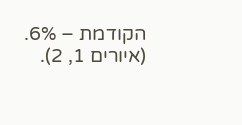הקודמת – 6%. (איורים 1, 2).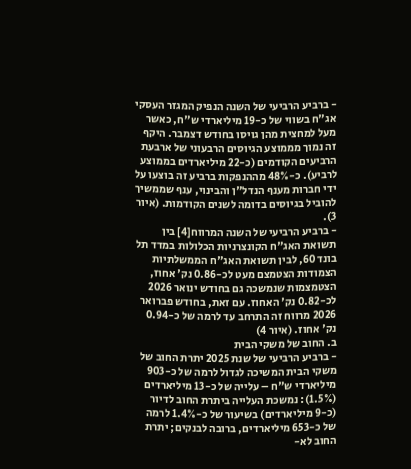- ברביע הרביעי של השנה הנפיק המגזר העסקי אג"ח בשווי של כ-19 מיליארדי ש"ח, כאשר מעל למחצית מהן גויסו בחודש דצמבר. היקף זה נמוך מממוצע הגיוסים הרבעוני של ארבעת הרביעים הקודמים (כ-22 מיליארדים בממוצע לרביע). כ-48% מההנפקות ברביע זה בוצעו על ידי חברות מענף הנדל"ן והבינוי, ענף שממשיך להוביל בגיוסים בדומה לשנים הקודמות. (איור 3).
- ברביע הרביעי של השנה המרווח[4] בין תשואת האג"ח הקונצרניות הכלולות במדד תל בונד 60, לבין תשואת האג"ח הממשלתיות הצמודות הצטמצם מעט לכ-0.86 נק' אחוז, הצטמצמות שנמשכה גם בחודש ינואר 2026 לכ-0.82 נק' האחוז. עם זאת, בחודש פברואר 2026 מרווח זה התרחב עד לרמה של כ-0.94 נק' אחוז. (איור 4)
ב. החוב של משקי הבית
- ברביע הרביעי של שנת 2025 יתרת החוב של משקי הבית המשיכה לגדול לרמה של כ-903 מיליארדי ש"ח – עלייה של כ-13 מיליארדים (1.5%): נמשכת העלייה ביתרת החוב לדיור (כ-9 מיליארדים) בשיעור של כ-1.4% לרמה של כ-653 מיליארדים, ברובה לבנקים; יתרת החוב לא-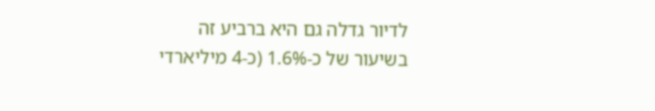לדיור גדלה גם היא ברביע זה בשיעור של כ-1.6% (כ-4 מיליארדי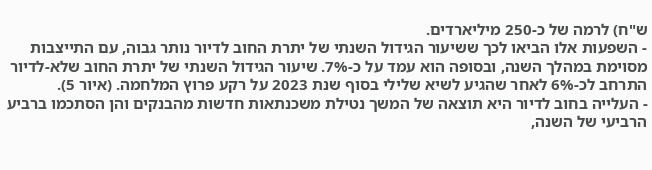ש"ח) לרמה של כ-250 מיליארדים.
- השפעות אלו הביאו לכך ששיעור הגידול השנתי של יתרת החוב לדיור נותר גבוה, עם התייצבות מסוימת במהלך השנה, ובסופה הוא עמד על כ-7%. שיעור הגידול השנתי של יתרת החוב שלא-לדיור התרחב לכ-6% לאחר שהגיע לשיא שלילי בסוף שנת 2023 על רקע פרוץ המלחמה. (איור 5).
- העלייה בחוב לדיור היא תוצאה של המשך נטילת משכנתאות חדשות מהבנקים והן הסתכמו ברביע הרביעי של השנה,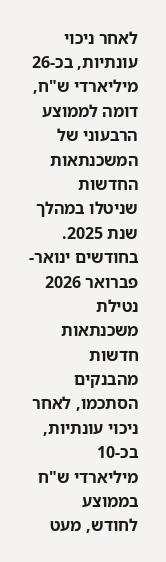לאחר ניכוי עונתיות, בכ-26 מיליארדי ש"ח, דומה לממוצע הרבעוני של המשכנתאות החדשות שניטלו במהלך שנת 2025.
בחודשים ינואר-פברואר 2026 נטילת משכנתאות חדשות מהבנקים הסתכמו, לאחר ניכוי עונתיות, בכ-10 מיליארדי ש"ח בממוצע לחודש, מעט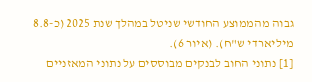גבוה מהממוצע החודשי שניטל במהלך שנת 2025 (כ-8.8 מיליארדי ש"ח). (איור 6).
[1] נתוני החוב לבנקים מבוססים על נתוני המאזניים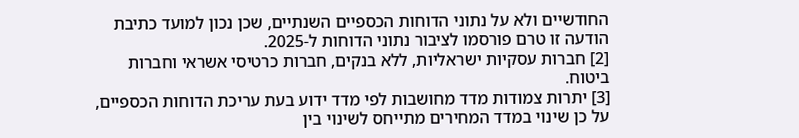החודשיים ולא על נתוני הדוחות הכספיים השנתיים, שכן נכון למועד כתיבת הודעה זו טרם פורסמו לציבור נתוני הדוחות ל-2025.
[2] חברות עסקיות ישראליות, ללא בנקים, חברות כרטיסי אשראי וחברות ביטוח.
[3] יתרות צמודות מדד מחושבות לפי מדד ידוע בעת עריכת הדוחות הכספיים, על כן שינוי במדד המחירים מתייחס לשינוי בין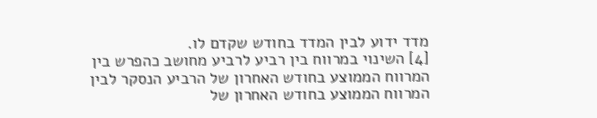מדד ידוע לבין המדד בחודש שקדם לו.
[4] השינוי במרווח בין רביע לרביע מחושב כהפרש בין המרווח הממוצע בחודש האחרון של הרביע הנסקר לבין המרווח הממוצע בחודש האחרון של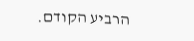הרביע הקודם.